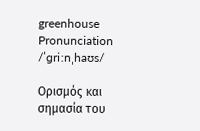greenhouse
Pronunciation
/ˈɡriːnˌhaʊs/

Ορισμός και σημασία του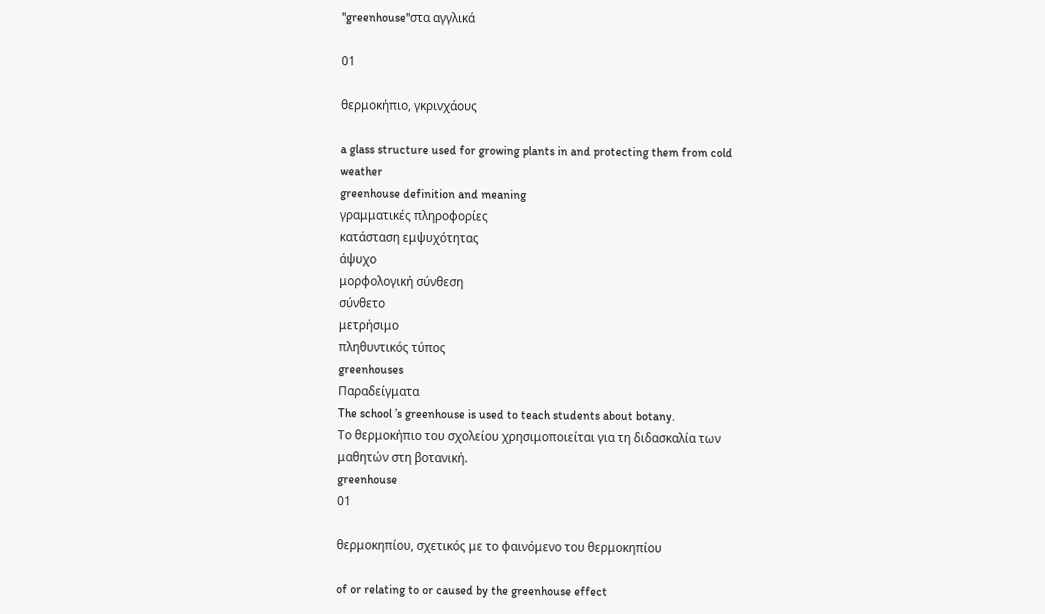"greenhouse"στα αγγλικά

01

θερμοκήπιο, γκρινχάους

a glass structure used for growing plants in and protecting them from cold weather
greenhouse definition and meaning
γραμματικές πληροφορίες
κατάσταση εμψυχότητας
άψυχο
μορφολογική σύνθεση
σύνθετο
μετρήσιμο
πληθυντικός τύπος
greenhouses
Παραδείγματα
The school ’s greenhouse is used to teach students about botany.
Το θερμοκήπιο του σχολείου χρησιμοποιείται για τη διδασκαλία των μαθητών στη βοτανική.
greenhouse
01

θερμοκηπίου, σχετικός με το φαινόμενο του θερμοκηπίου

of or relating to or caused by the greenhouse effect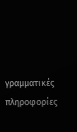γραμματικές πληροφορίες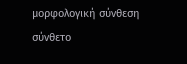μορφολογική σύνθεση
σύνθετο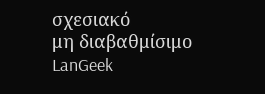σχεσιακό
μη διαβαθμίσιμο
LanGeek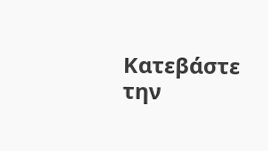Κατεβάστε την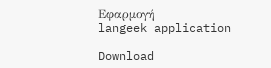Εφαρμογή
langeek application

Download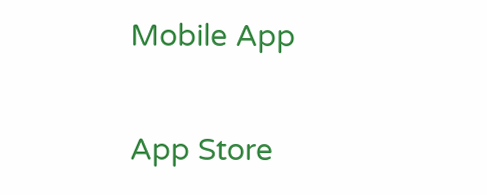Mobile App

App Store